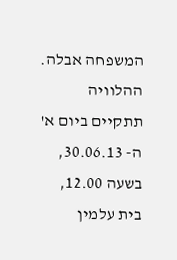המשפחה אבלה.
ההלוויה תתקיים ביום א' ה- 30.06.13, בשעה 12.00, בית עלמין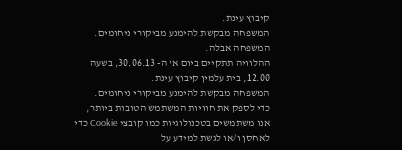קיבוץ עינת.
המשפחה מבקשת להימנע מביקורי ניחומים.
המשפחה אבלה.
ההלוויה תתקיים ביום א' ה- 30.06.13, בשעה 12.00, בית עלמין קיבוץ עינת.
המשפחה מבקשת להימנע מביקורי ניחומים.
כדי לספק את חוויות המשתמש הטובות ביותר, אנו משתמשים בטכנולוגיות כמו קובצי Cookie כדי לאחסן ו/או לגשת למידע על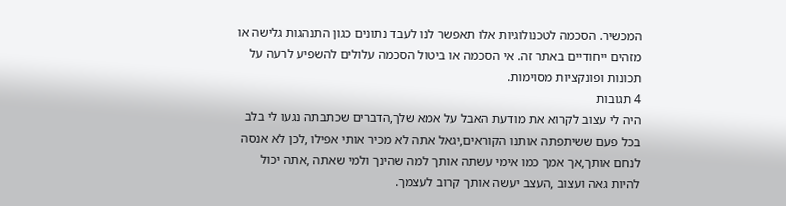המכשיר. הסכמה לטכנולוגיות אלו תאפשר לנו לעבד נתונים כגון התנהגות גלישה או מזהים ייחודיים באתר זה. אי הסכמה או ביטול הסכמה עלולים להשפיע לרעה על תכונות ופונקציות מסוימות.
4 תגובות
היה לי עצוב לקרוא את מודעת האבל על אמא שלך,הדברים שכתבתה נגעו לי בלב בכל פעם ששיתפתה אותנו הקוראים,יגאל אתה לא מכיר אותי אפילו ,לכן לא אנסה לנחם אותך,אך אמך כמו אימי עשתה אותך למה שהינך ולמי שאתה ,אתה יכול להיות גאה ועצוב ,העצב יעשה אותך קרוב לעצמך.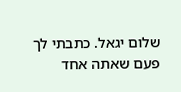שלום יגאל. כתבתי לך פעם שאתה אחד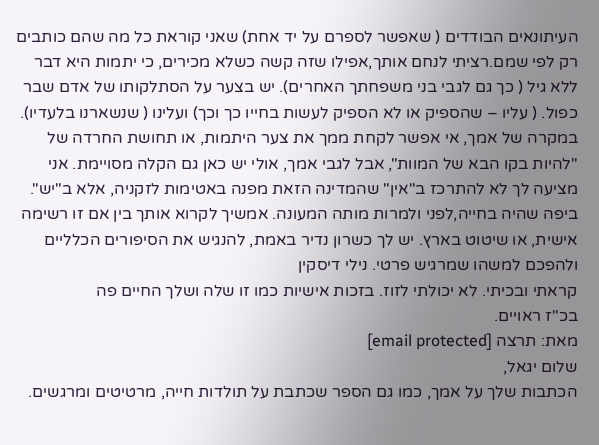העיתונאים הבודדים ( שאפשר לספרם על יד אחת) שאני קוראת כל מה שהם כותבים רק לפי שמם.רציתי לנחם אותך,אפילו שזה קשה כשלא מכירים, כי יתמות היא דבר ללא גיל ( כך גם לגבי בני משפחתך האחרים). יש בצער על הסתלקותו של אדם שבר כפול. ( עליו – שהספיק או לא הספיק לעשות בחייו כך וכך) ועלינו ( שנשארנו בלעדיו). במקרה של אמך, אי אפשר לקחת ממך את צער היתמות, או תחושת החרדה של "להיות בקו הבא של המוות", אבל לגבי אמך, אולי יש כאן גם הקלה מסויימת. אני מציעה לך לא להתרכז ב"אין" שהמדינה הזאת מפנה באטימות לזקניה, אלא ב"יש". ביפה שהיה בחייה,לפני ולמרות מותה המעונה. אמשיך לקרוא אותך בין אם זו רשימה אישית, או שיטוט בארץ. יש לך כשרון נדיר באמת, להנגיש את הסיפורים הכלליים ולהפכם למשהו שמרגיש פרטי. נילי דיסקין
קראתי ובכיתי. לא יכולתי לזוז. בזכות אישיות כמו זו שלה ושלך החיים פה
בכ"ז ראויים.
מאת: תרצה [email protected]
שלום יגאל,
הכתבות שלך על אמך, כמו גם הספר שכתבת על תולדות חייה, מרטיטים ומרגשים.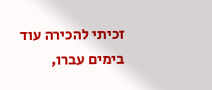זכיתי להכירה עוד בימים עברו,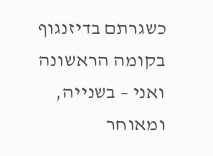כשגרתם בדיזנגוף בקומה הראשונה ואני – בשנייה, ומאוחר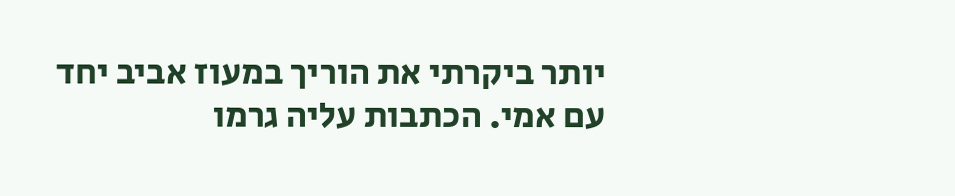יותר ביקרתי את הוריך במעוז אביב יחד עם אמי. הכתבות עליה גרמו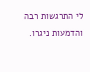לי התרגשות רבה והדמעות ניגרו.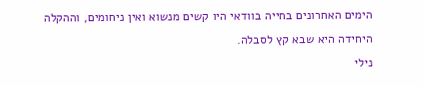הימים האחרונים בחייה בוודאי היו קשים מנשוא ואין ניחומים, וההקלה היחידה היא שבא קץ לסבלה.
נילי